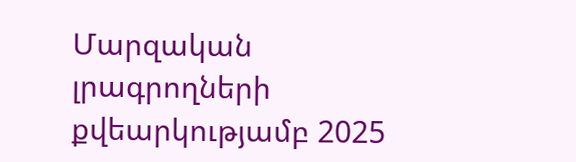Մարզական լրագրողների քվեարկությամբ 2025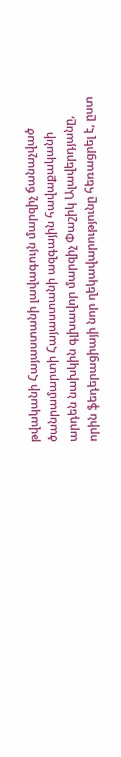թվականի Հայաստանի լավագույն մարզիչ ճանաչված ծանրամարտի Հայաստանի ազգային հավաքականի արդեն նախկին գլխավոր մարզիչ Փաշիկ Ալավերդյանը, որին ֆեդերացիայի նոր ղեկավարությունը հեռացրել է, ըստ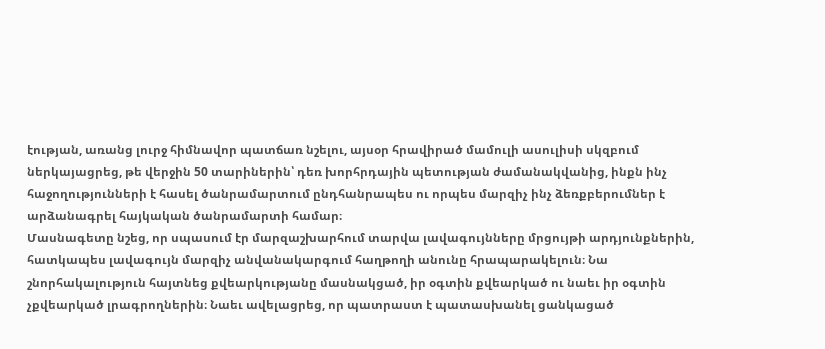էության, առանց լուրջ հիմնավոր պատճառ նշելու, այսօր հրավիրած մամուլի ասուլիսի սկզբում ներկայացրեց, թե վերջին 50 տարիներին՝ դեռ խորհրդային պետության ժամանակվանից, ինքն ինչ հաջողությունների է հասել ծանրամարտում ընդհանրապես ու որպես մարզիչ ինչ ձեռքբերումներ է արձանագրել հայկական ծանրամարտի համար։
Մասնագետը նշեց, որ սպասում էր մարզաշխարհում տարվա լավագույնները մրցույթի արդյունքներին, հատկապես լավագույն մարզիչ անվանակարգում հաղթողի անունը հրապարակելուն։ Նա շնորհակալություն հայտնեց քվեարկությանը մասնակցած, իր օգտին քվեարկած ու նաեւ իր օգտին չքվեարկած լրագրողներին։ Նաեւ ավելացրեց, որ պատրաստ է պատասխանել ցանկացած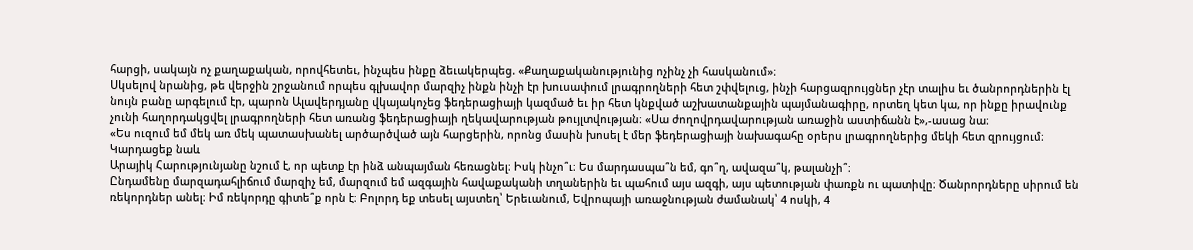հարցի, սակայն ոչ քաղաքական, որովհետեւ, ինչպես ինքը ձեւակերպեց. «Քաղաքականությունից ոչինչ չի հասկանում»։
Սկսելով նրանից, թե վերջին շրջանում որպես գլխավոր մարզիչ ինքն ինչի էր խուսափում լրագրողների հետ շփվելուց, ինչի հարցազրույցներ չէր տալիս եւ ծանրորդներին էլ նույն բանը արգելում էր, պարոն Ալավերդյանը վկայակոչեց ֆեդերացիայի կազմած եւ իր հետ կնքված աշխատանքային պայմանագիրը, որտեղ կետ կա, որ ինքը իրավունք չունի հաղորդակցվել լրագրողների հետ առանց ֆեդերացիայի ղեկավարության թույլտվության։ «Սա ժողովրդավարության առաջին աստիճանն է»,-ասաց նա։
«Ես ուզում եմ մեկ առ մեկ պատասխանել արծարծված այն հարցերին, որոնց մասին խոսել է մեր ֆեդերացիայի նախագահը օրերս լրագրողներից մեկի հետ զրույցում։
Կարդացեք նաև
Արայիկ Հարությունյանը նշում է, որ պետք էր ինձ անպայման հեռացնել։ Իսկ ինչո՞ւ։ Ես մարդասպա՞ն եմ, գո՞ղ, ավազա՞կ, թալանչի՞։
Ընդամենը մարզադահլիճում մարզիչ եմ, մարզում եմ ազգային հավաքականի տղաներին եւ պահում այս ազգի, այս պետության փառքն ու պատիվը։ Ծանրորդները սիրում են ռեկորդներ անել։ Իմ ռեկորդը գիտե՞ք որն է։ Բոլորդ եք տեսել այստեղ՝ Երեւանում, Եվրոպայի առաջնության ժամանակ՝ 4 ոսկի, 4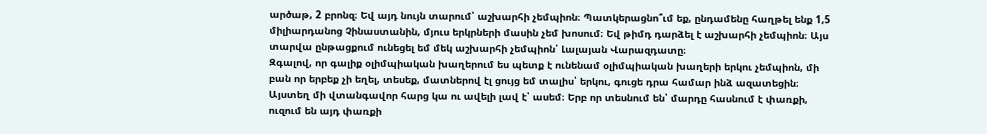արծաթ, 2 բրոնզ։ Եվ այդ նույն տարում՝ աշխարհի չեմպիոն։ Պատկերացնո՞ւմ եք, ընդամենը հաղթել ենք 1,5 միլիարդանոց Չինաստանին, մյուս երկրների մասին չեմ խոսում։ Եվ թիմդ դարձել է աշխարհի չեմպիոն։ Այս տարվա ընթացքում ունեցել եմ մեկ աշխարհի չեմպիոն՝ Լալայան Վարազդատը։
Զգալով, որ գալիք օլիմպիական խաղերում ես պետք է ունենամ օլիմպիական խաղերի երկու չեմպիոն, մի բան որ երբեք չի եղել, տեսեք, մատներով էլ ցույց եմ տալիս՝ երկու, գուցե դրա համար ինձ ազատեցին։ Այստեղ մի վտանգավոր հարց կա ու ավելի լավ է՝ ասեմ։ Երբ որ տեսնում են՝ մարդը հասնում է փառքի, ուզում են այդ փառքի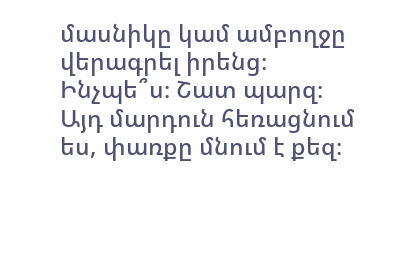մասնիկը կամ ամբողջը վերագրել իրենց։ Ինչպե՞ս։ Շատ պարզ։ Այդ մարդուն հեռացնում ես, փառքը մնում է քեզ։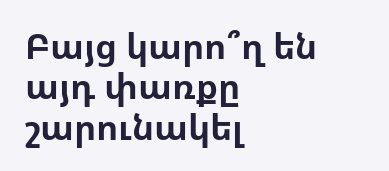Բայց կարո՞ղ են այդ փառքը շարունակել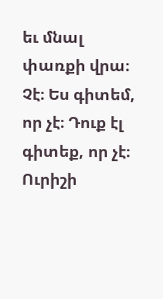եւ մնալ փառքի վրա։ Չէ։ Ես գիտեմ, որ չէ։ Դուք էլ գիտեք, որ չէ։ Ուրիշի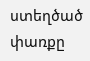ստեղծած փառքը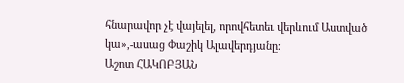հնարավոր չէ վայելել, որովհետեւ վերևում Աստված կա»,-ասաց Փաշիկ Ալավերդյանը։
Աշոտ ՀԱԿՈԲՅԱՆ